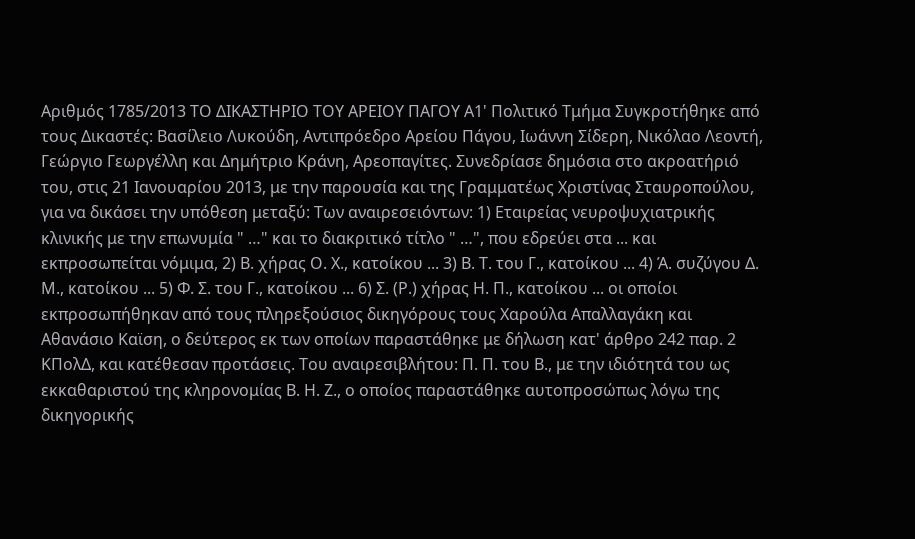Αριθμός 1785/2013 ΤΟ ΔΙΚΑΣΤΗΡΙΟ ΤΟΥ ΑΡΕΙΟΥ ΠΑΓΟΥ Α1' Πολιτικό Τμήμα Συγκροτήθηκε από τους Δικαστές: Βασίλειο Λυκούδη, Αντιπρόεδρο Αρείου Πάγου, Ιωάννη Σίδερη, Νικόλαο Λεοντή, Γεώργιο Γεωργέλλη και Δημήτριο Κράνη, Αρεοπαγίτες. Συνεδρίασε δημόσια στο ακροατήριό του, στις 21 Ιανουαρίου 2013, με την παρουσία και της Γραμματέως Χριστίνας Σταυροπούλου, για να δικάσει την υπόθεση μεταξύ: Των αναιρεσειόντων: 1) Εταιρείας νευροψυχιατρικής κλινικής με την επωνυμία " …" και το διακριτικό τίτλο " …", που εδρεύει στα ... και εκπροσωπείται νόμιμα, 2) Β. χήρας Ο. Χ., κατοίκου ... 3) Β. Τ. του Γ., κατοίκου ... 4) Ά. συζύγου Δ. Μ., κατοίκου ... 5) Φ. Σ. του Γ., κατοίκου ... 6) Σ. (Ρ.) χήρας Η. Π., κατοίκου ... οι οποίοι εκπροσωπήθηκαν από τους πληρεξούσιος δικηγόρους τους Χαρούλα Απαλλαγάκη και Αθανάσιο Καϊση, ο δεύτερος εκ των οποίων παραστάθηκε με δήλωση κατ' άρθρο 242 παρ. 2 ΚΠολΔ, και κατέθεσαν προτάσεις. Του αναιρεσιβλήτου: Π. Π. του Β., με την ιδιότητά του ως εκκαθαριστού της κληρονομίας Β. Η. Ζ., ο οποίος παραστάθηκε αυτοπροσώπως λόγω της δικηγορικής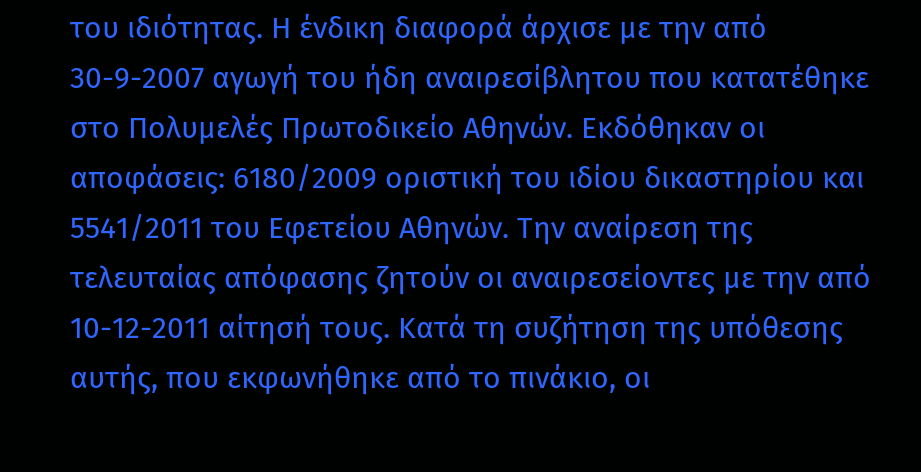του ιδιότητας. Η ένδικη διαφορά άρχισε με την από 30-9-2007 αγωγή του ήδη αναιρεσίβλητου που κατατέθηκε στο Πολυμελές Πρωτοδικείο Αθηνών. Εκδόθηκαν οι αποφάσεις: 6180/2009 οριστική του ιδίου δικαστηρίου και 5541/2011 του Εφετείου Αθηνών. Την αναίρεση της τελευταίας απόφασης ζητούν οι αναιρεσείοντες με την από 10-12-2011 αίτησή τους. Κατά τη συζήτηση της υπόθεσης αυτής, που εκφωνήθηκε από το πινάκιο, οι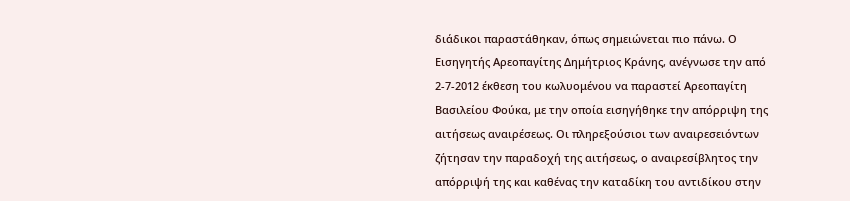διάδικοι παραστάθηκαν, όπως σημειώνεται πιο πάνω. Ο Εισηγητής Αρεοπαγίτης Δημήτριος Κράνης, ανέγνωσε την από 2-7-2012 έκθεση του κωλυομένου να παραστεί Αρεοπαγίτη Βασιλείου Φούκα, με την οποία εισηγήθηκε την απόρριψη της αιτήσεως αναιρέσεως. Οι πληρεξούσιοι των αναιρεσειόντων ζήτησαν την παραδοχή της αιτήσεως, ο αναιρεσίβλητος την απόρριψή της και καθένας την καταδίκη του αντιδίκου στην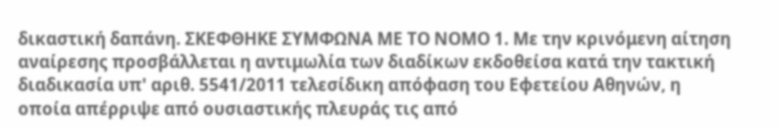δικαστική δαπάνη. ΣΚΕΦΘΗΚΕ ΣΥΜΦΩΝΑ ΜΕ ΤΟ ΝΟΜΟ 1. Με την κρινόμενη αίτηση αναίρεσης προσβάλλεται η αντιμωλία των διαδίκων εκδοθείσα κατά την τακτική διαδικασία υπ' αριθ. 5541/2011 τελεσίδικη απόφαση του Εφετείου Αθηνών, η οποία απέρριψε από ουσιαστικής πλευράς τις από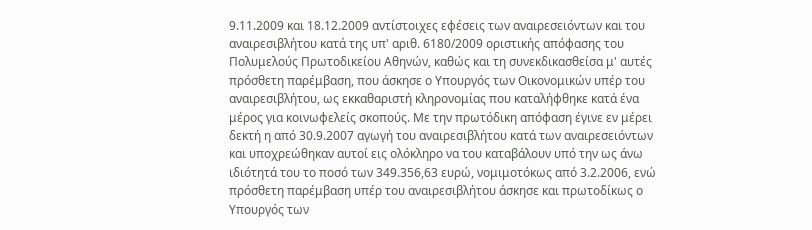9.11.2009 και 18.12.2009 αντίστοιχες εφέσεις των αναιρεσειόντων και του αναιρεσιβλήτου κατά της υπ' αριθ. 6180/2009 οριστικής απόφασης του Πολυμελούς Πρωτοδικείου Αθηνών, καθώς και τη συνεκδικασθείσα μ' αυτές πρόσθετη παρέμβαση, που άσκησε ο Υπουργός των Οικονομικών υπέρ του αναιρεσιβλήτου, ως εκκαθαριστή κληρονομίας που καταλήφθηκε κατά ένα μέρος για κοινωφελείς σκοπούς. Με την πρωτόδικη απόφαση έγινε εν μέρει δεκτή η από 30.9.2007 αγωγή του αναιρεσιβλήτου κατά των αναιρεσειόντων και υποχρεώθηκαν αυτοί εις ολόκληρο να του καταβάλουν υπό την ως άνω ιδιότητά του το ποσό των 349.356,63 ευρώ, νομιμοτόκως από 3.2.2006, ενώ πρόσθετη παρέμβαση υπέρ του αναιρεσιβλήτου άσκησε και πρωτοδίκως ο Υπουργός των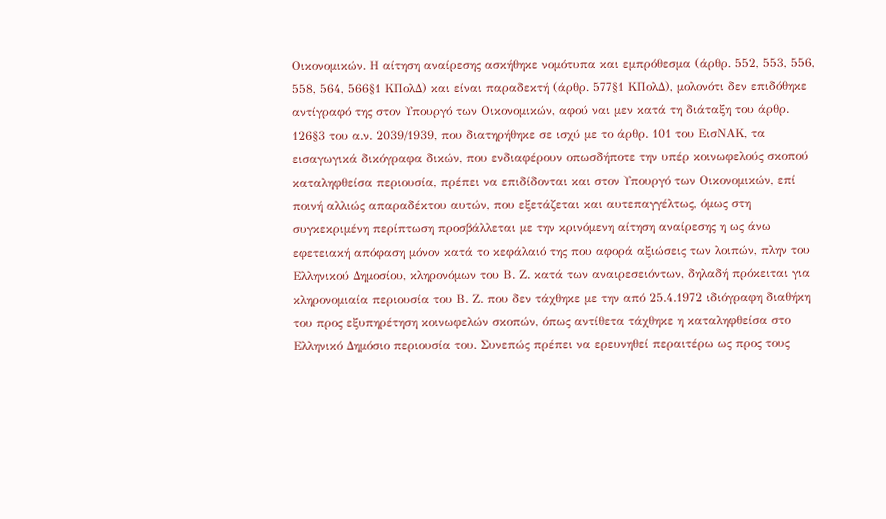Οικονομικών. Η αίτηση αναίρεσης ασκήθηκε νομότυπα και εμπρόθεσμα (άρθρ. 552, 553, 556, 558, 564, 566§1 ΚΠολΔ) και είναι παραδεκτή (άρθρ. 577§1 ΚΠολΔ), μολονότι δεν επιδόθηκε αντίγραφό της στον Υπουργό των Οικονομικών, αφού ναι μεν κατά τη διάταξη του άρθρ. 126§3 του α.ν. 2039/1939, που διατηρήθηκε σε ισχύ με το άρθρ. 101 του ΕισΝΑΚ, τα εισαγωγικά δικόγραφα δικών, που ενδιαφέρουν οπωσδήποτε την υπέρ κοινωφελούς σκοπού καταληφθείσα περιουσία, πρέπει να επιδίδονται και στον Υπουργό των Οικονομικών, επί ποινή αλλιώς απαραδέκτου αυτών, που εξετάζεται και αυτεπαγγέλτως, όμως στη συγκεκριμένη περίπτωση προσβάλλεται με την κρινόμενη αίτηση αναίρεσης η ως άνω εφετειακή απόφαση μόνον κατά το κεφάλαιό της που αφορά αξιώσεις των λοιπών, πλην του Ελληνικού Δημοσίου, κληρονόμων του Β. Ζ. κατά των αναιρεσειόντων, δηλαδή πρόκειται για κληρονομιαία περιουσία του Β. Ζ. που δεν τάχθηκε με την από 25.4.1972 ιδιόγραφη διαθήκη του προς εξυπηρέτηση κοινωφελών σκοπών, όπως αντίθετα τάχθηκε η καταληφθείσα στο Ελληνικό Δημόσιο περιουσία του. Συνεπώς πρέπει να ερευνηθεί περαιτέρω ως προς τους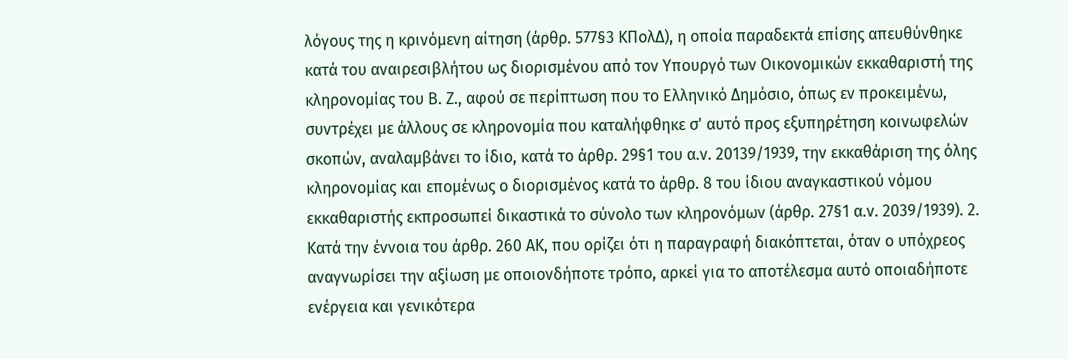λόγους της η κρινόμενη αίτηση (άρθρ. 577§3 ΚΠολΔ), η οποία παραδεκτά επίσης απευθύνθηκε κατά του αναιρεσιβλήτου ως διορισμένου από τον Υπουργό των Οικονομικών εκκαθαριστή της κληρονομίας του Β. Ζ., αφού σε περίπτωση που το Ελληνικό Δημόσιο, όπως εν προκειμένω, συντρέχει με άλλους σε κληρονομία που καταλήφθηκε σ' αυτό προς εξυπηρέτηση κοινωφελών σκοπών, αναλαμβάνει το ίδιο, κατά το άρθρ. 29§1 του α.ν. 20139/1939, την εκκαθάριση της όλης κληρονομίας και επομένως ο διορισμένος κατά το άρθρ. 8 του ίδιου αναγκαστικού νόμου εκκαθαριστής εκπροσωπεί δικαστικά το σύνολο των κληρονόμων (άρθρ. 27§1 α.ν. 2039/1939). 2. Κατά την έννοια του άρθρ. 260 ΑΚ, που ορίζει ότι η παραγραφή διακόπτεται, όταν ο υπόχρεος αναγνωρίσει την αξίωση με οποιονδήποτε τρόπο, αρκεί για το αποτέλεσμα αυτό οποιαδήποτε ενέργεια και γενικότερα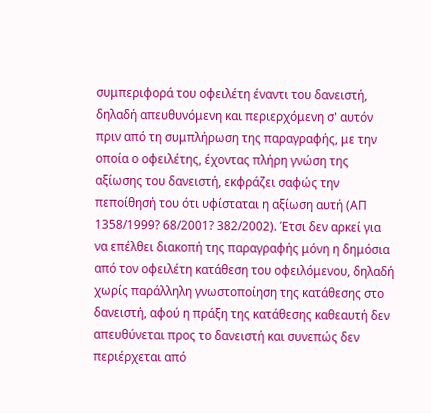συμπεριφορά του οφειλέτη έναντι του δανειστή, δηλαδή απευθυνόμενη και περιερχόμενη σ' αυτόν πριν από τη συμπλήρωση της παραγραφής, με την οποία ο οφειλέτης, έχοντας πλήρη γνώση της αξίωσης του δανειστή, εκφράζει σαφώς την πεποίθησή του ότι υφίσταται η αξίωση αυτή (ΑΠ 1358/1999? 68/2001? 382/2002). Έτσι δεν αρκεί για να επέλθει διακοπή της παραγραφής μόνη η δημόσια από τον οφειλέτη κατάθεση του οφειλόμενου, δηλαδή χωρίς παράλληλη γνωστοποίηση της κατάθεσης στο δανειστή, αφού η πράξη της κατάθεσης καθεαυτή δεν απευθύνεται προς το δανειστή και συνεπώς δεν περιέρχεται από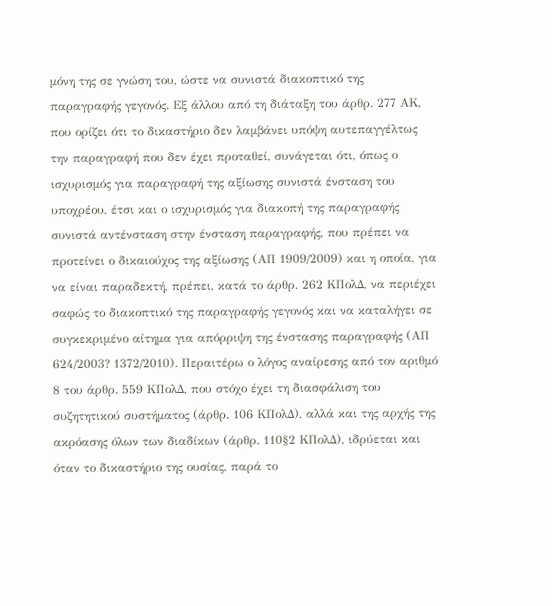μόνη της σε γνώση του, ώστε να συνιστά διακοπτικό της παραγραφής γεγονός. Εξ άλλου από τη διάταξη του άρθρ. 277 ΑΚ, που ορίζει ότι το δικαστήριο δεν λαμβάνει υπόψη αυτεπαγγέλτως την παραγραφή που δεν έχει προταθεί, συνάγεται ότι, όπως ο ισχυρισμός για παραγραφή της αξίωσης συνιστά ένσταση του υποχρέου, έτσι και ο ισχυρισμός για διακοπή της παραγραφής συνιστά αντένσταση στην ένσταση παραγραφής, που πρέπει να προτείνει ο δικαιούχος της αξίωσης (ΑΠ 1909/2009) και η οποία, για να είναι παραδεκτή, πρέπει, κατά το άρθρ. 262 ΚΠολΔ, να περιέχει σαφώς το διακοπτικό της παραγραφής γεγονός και να καταλήγει σε συγκεκριμένο αίτημα για απόρριψη της ένστασης παραγραφής (ΑΠ 624/2003? 1372/2010). Περαιτέρω ο λόγος αναίρεσης από τον αριθμό 8 του άρθρ. 559 ΚΠολΔ, που στόχο έχει τη διασφάλιση του συζητητικού συστήματος (άρθρ. 106 ΚΠολΔ), αλλά και της αρχής της ακρόασης όλων των διαδίκων (άρθρ. 110§2 ΚΠολΔ), ιδρύεται και όταν το δικαστήριο της ουσίας, παρά το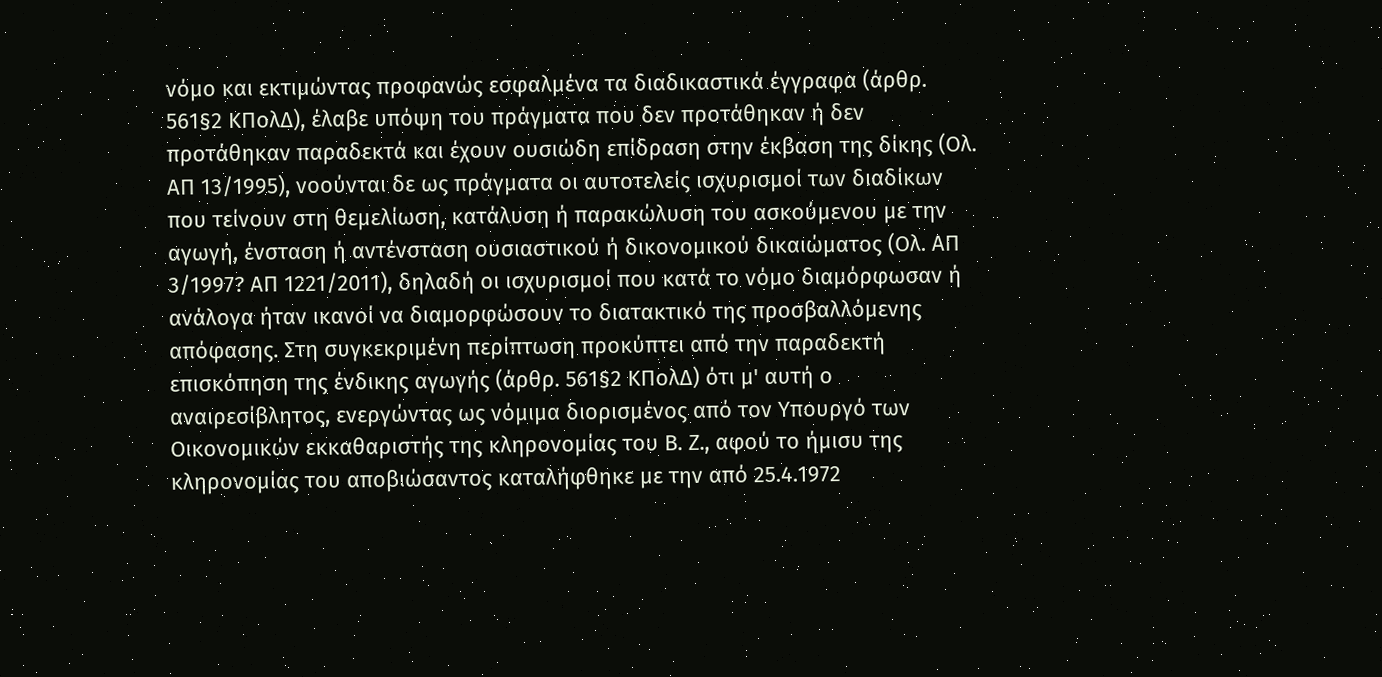νόμο και εκτιμώντας προφανώς εσφαλμένα τα διαδικαστικά έγγραφα (άρθρ. 561§2 ΚΠολΔ), έλαβε υπόψη του πράγματα που δεν προτάθηκαν ή δεν προτάθηκαν παραδεκτά και έχουν ουσιώδη επίδραση στην έκβαση της δίκης (Ολ. ΑΠ 13/1995), νοούνται δε ως πράγματα οι αυτοτελείς ισχυρισμοί των διαδίκων που τείνουν στη θεμελίωση, κατάλυση ή παρακώλυση του ασκούμενου με την αγωγή, ένσταση ή αντένσταση ουσιαστικού ή δικονομικού δικαιώματος (Ολ. ΑΠ 3/1997? ΑΠ 1221/2011), δηλαδή οι ισχυρισμοί που κατά το νόμο διαμόρφωσαν ή ανάλογα ήταν ικανοί να διαμορφώσουν το διατακτικό της προσβαλλόμενης απόφασης. Στη συγκεκριμένη περίπτωση προκύπτει από την παραδεκτή επισκόπηση της ένδικης αγωγής (άρθρ. 561§2 ΚΠολΔ) ότι μ' αυτή ο αναιρεσίβλητος, ενεργώντας ως νόμιμα διορισμένος από τον Υπουργό των Οικονομικών εκκαθαριστής της κληρονομίας του Β. Ζ., αφού το ήμισυ της κληρονομίας του αποβιώσαντος καταλήφθηκε με την από 25.4.1972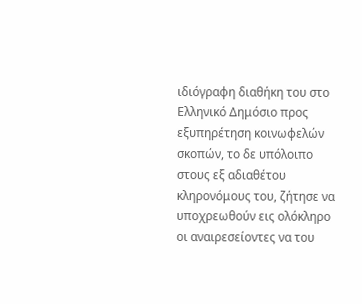ιδιόγραφη διαθήκη του στο Ελληνικό Δημόσιο προς εξυπηρέτηση κοινωφελών σκοπών, το δε υπόλοιπο στους εξ αδιαθέτου κληρονόμους του, ζήτησε να υποχρεωθούν εις ολόκληρο οι αναιρεσείοντες να του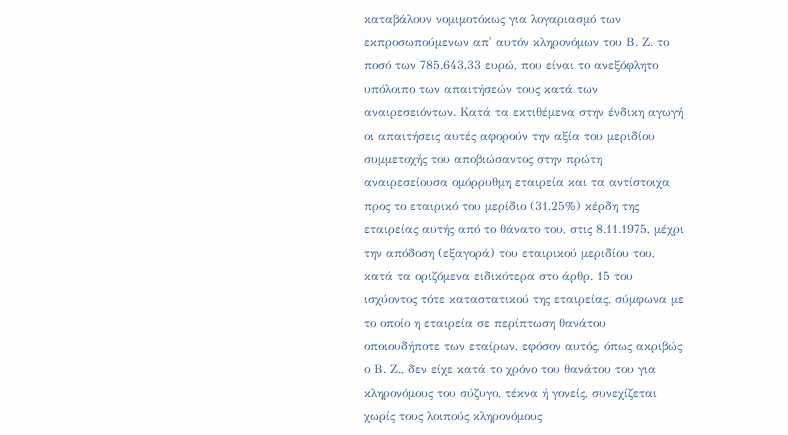καταβάλουν νομιμοτόκως για λογαριασμό των εκπροσωπούμενων απ' αυτόν κληρονόμων του Β. Ζ. το ποσό των 785.643,33 ευρώ, που είναι το ανεξόφλητο υπόλοιπο των απαιτήσεών τους κατά των αναιρεσειόντων. Κατά τα εκτιθέμενα στην ένδικη αγωγή οι απαιτήσεις αυτές αφορούν την αξία του μεριδίου συμμετοχής του αποβιώσαντος στην πρώτη αναιρεσείουσα ομόρρυθμη εταιρεία και τα αντίστοιχα προς το εταιρικό του μερίδιο (31,25%) κέρδη της εταιρείας αυτής από το θάνατο του, στις 8.11.1975, μέχρι την απόδοση (εξαγορά) του εταιρικού μεριδίου του, κατά τα οριζόμενα ειδικότερα στο άρθρ. 15 του ισχύοντος τότε καταστατικού της εταιρείας, σύμφωνα με το οποίο η εταιρεία σε περίπτωση θανάτου οποιουδήποτε των εταίρων, εφόσον αυτός, όπως ακριβώς ο Β. Ζ., δεν είχε κατά το χρόνο του θανάτου του για κληρονόμους του σύζυγο, τέκνα ή γονείς, συνεχίζεται χωρίς τους λοιπούς κληρονόμους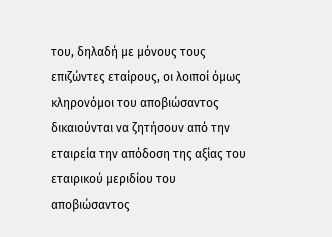του, δηλαδή με μόνους τους επιζώντες εταίρους, οι λοιποί όμως κληρονόμοι του αποβιώσαντος δικαιούνται να ζητήσουν από την εταιρεία την απόδοση της αξίας του εταιρικού μεριδίου του αποβιώσαντος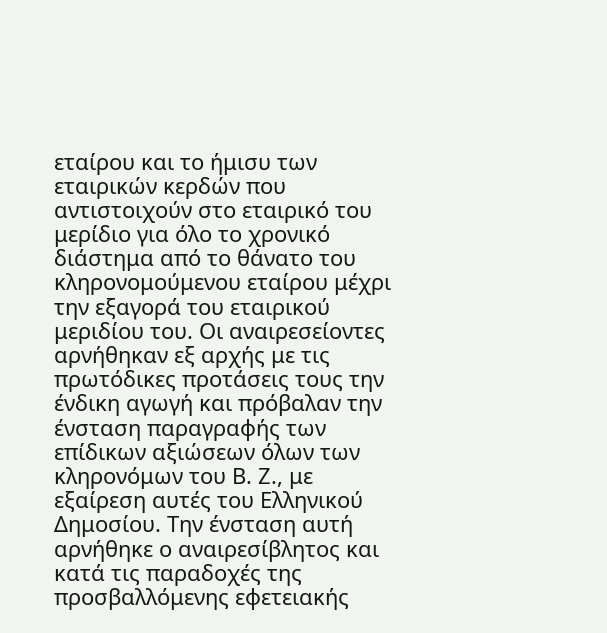εταίρου και το ήμισυ των εταιρικών κερδών που αντιστοιχούν στο εταιρικό του μερίδιο για όλο το χρονικό διάστημα από το θάνατο του κληρονομούμενου εταίρου μέχρι την εξαγορά του εταιρικού μεριδίου του. Οι αναιρεσείοντες αρνήθηκαν εξ αρχής με τις πρωτόδικες προτάσεις τους την ένδικη αγωγή και πρόβαλαν την ένσταση παραγραφής των επίδικων αξιώσεων όλων των κληρονόμων του Β. Ζ., με εξαίρεση αυτές του Ελληνικού Δημοσίου. Την ένσταση αυτή αρνήθηκε ο αναιρεσίβλητος και κατά τις παραδοχές της προσβαλλόμενης εφετειακής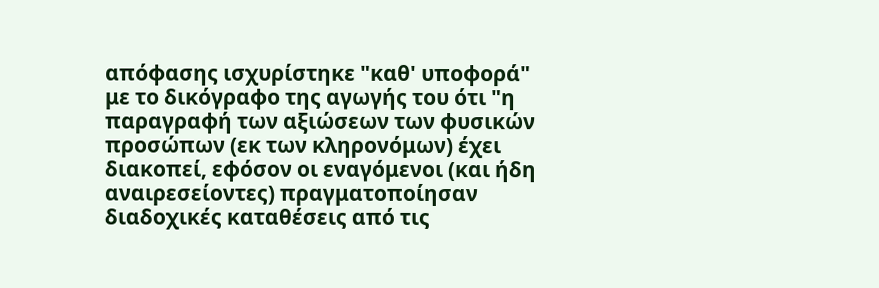απόφασης ισχυρίστηκε "καθ' υποφορά" με το δικόγραφο της αγωγής του ότι "η παραγραφή των αξιώσεων των φυσικών προσώπων (εκ των κληρονόμων) έχει διακοπεί, εφόσον οι εναγόμενοι (και ήδη αναιρεσείοντες) πραγματοποίησαν διαδοχικές καταθέσεις από τις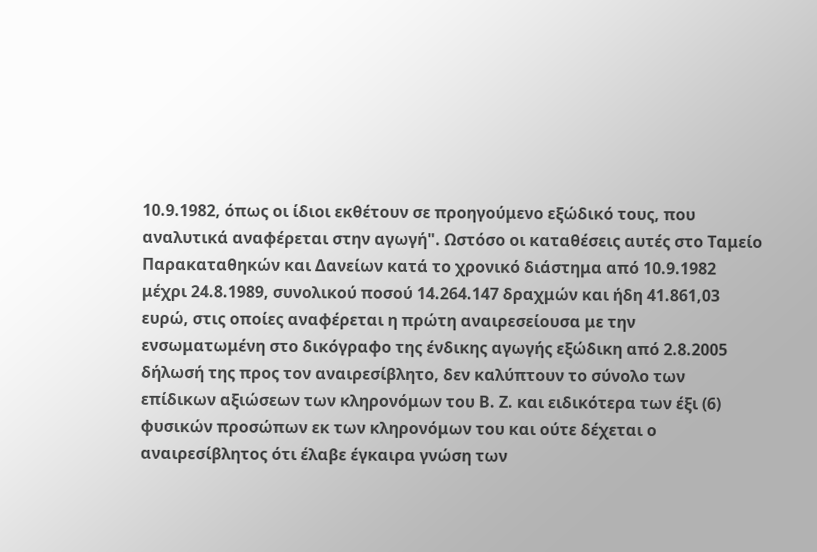10.9.1982, όπως οι ίδιοι εκθέτουν σε προηγούμενο εξώδικό τους, που αναλυτικά αναφέρεται στην αγωγή". Ωστόσο οι καταθέσεις αυτές στο Ταμείο Παρακαταθηκών και Δανείων κατά το χρονικό διάστημα από 10.9.1982 μέχρι 24.8.1989, συνολικού ποσού 14.264.147 δραχμών και ήδη 41.861,03 ευρώ, στις οποίες αναφέρεται η πρώτη αναιρεσείουσα με την ενσωματωμένη στο δικόγραφο της ένδικης αγωγής εξώδικη από 2.8.2005 δήλωσή της προς τον αναιρεσίβλητο, δεν καλύπτουν το σύνολο των επίδικων αξιώσεων των κληρονόμων του Β. Ζ. και ειδικότερα των έξι (6) φυσικών προσώπων εκ των κληρονόμων του και ούτε δέχεται ο αναιρεσίβλητος ότι έλαβε έγκαιρα γνώση των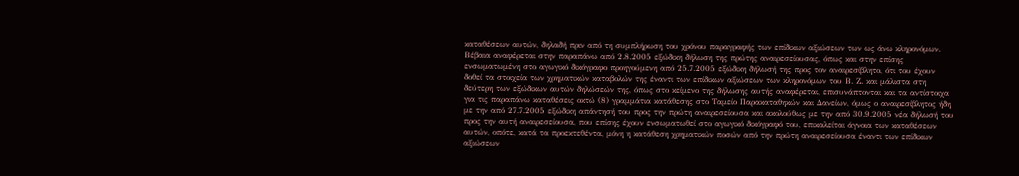καταθέσεων αυτών, δηλαδή πριν από τη συμπλήρωση του χρόνου παραγραφής των επίδικων αξιώσεων των ως άνω κληρονόμων. Βέβαια αναφέρεται στην παραπάνω από 2.8.2005 εξώδικη δήλωση της πρώτης αναιρεσείουσας, όπως και στην επίσης ενσωματωμένη στο αγωγικό δικόγραφο προηγούμενη από 25.7.2005 εξώδικη δήλωσή της προς τον αναιρεσίβλητο, ότι του έχουν δοθεί τα στοιχεία των χρηματικών καταβολών της έναντι των επίδικων αξιώσεων των κληρονόμων του Β. Ζ. και μάλιστα στη δεύτερη των εξώδικων αυτών δηλώσεών της, όπως στο κείμενο της δήλωσης αυτής αναφέρεται, επισυνάπτονται και τα αντίστοιχα για τις παραπάνω καταθέσεις οκτώ (8) γραμμάτια κατάθεσης στο Ταμείο Παρακαταθηκών και Δανείων, όμως ο αναιρεσίβλητος ήδη με την από 27.7.2005 εξώδικη απάντησή του προς την πρώτη αναιρεσείουσα και ακολούθως με την από 30.9.2005 νέα δήλωσή του προς την αυτή αναιρεσείουσα, που επίσης έχουν ενσωματωθεί στο αγωγικό δικόγραφό του, επικαλείται άγνοια των καταθέσεων αυτών, οπότε, κατά τα προεκτεθέντα, μόνη η κατάθεση χρηματικών ποσών από την πρώτη αναιρεσείουσα έναντι των επίδικων αξιώσεων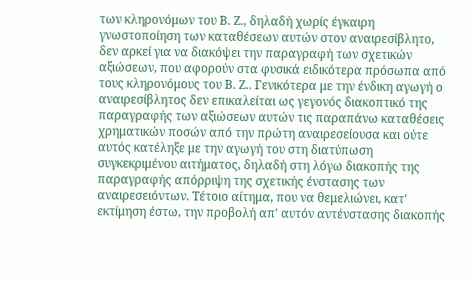των κληρονόμων του Β. Ζ., δηλαδή χωρίς έγκαιρη γνωστοποίηση των καταθέσεων αυτών στον αναιρεσίβλητο, δεν αρκεί για να διακόψει την παραγραφή των σχετικών αξιώσεων, που αφορούν στα φυσικά ειδικότερα πρόσωπα από τους κληρονόμους του Β. Ζ.. Γενικότερα με την ένδικη αγωγή ο αναιρεσίβλητος δεν επικαλείται ως γεγονός διακοπτικό της παραγραφής των αξιώσεων αυτών τις παραπάνω καταθέσεις χρηματικών ποσών από την πρώτη αναιρεσείουσα και ούτε αυτός κατέληξε με την αγωγή του στη διατύπωση συγκεκριμένου αιτήματος, δηλαδή στη λόγω διακοπής της παραγραφής απόρριψη της σχετικής ένστασης των αναιρεσειόντων. Τέτοιο αίτημα, που να θεμελιώνει, κατ' εκτίμηση έστω, την προβολή απ' αυτόν αντένστασης διακοπής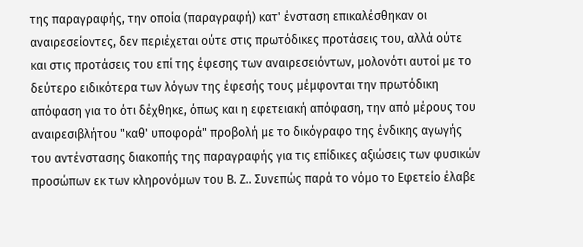της παραγραφής, την οποία (παραγραφή) κατ' ένσταση επικαλέσθηκαν οι αναιρεσείοντες, δεν περιέχεται ούτε στις πρωτόδικες προτάσεις του, αλλά ούτε και στις προτάσεις του επί της έφεσης των αναιρεσειόντων, μολονότι αυτοί με το δεύτερο ειδικότερα των λόγων της έφεσής τους μέμφονται την πρωτόδικη απόφαση για το ότι δέχθηκε, όπως και η εφετειακή απόφαση, την από μέρους του αναιρεσιβλήτου "καθ' υποφορά" προβολή με το δικόγραφο της ένδικης αγωγής του αντένστασης διακοπής της παραγραφής για τις επίδικες αξιώσεις των φυσικών προσώπων εκ των κληρονόμων του Β. Ζ.. Συνεπώς παρά το νόμο το Εφετείο έλαβε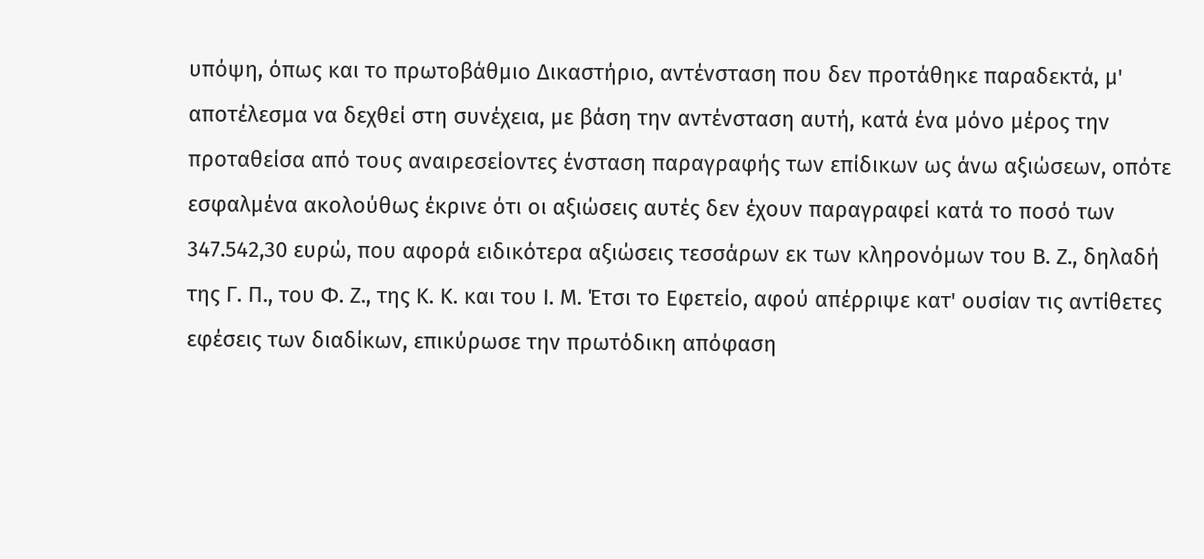υπόψη, όπως και το πρωτοβάθμιο Δικαστήριο, αντένσταση που δεν προτάθηκε παραδεκτά, μ' αποτέλεσμα να δεχθεί στη συνέχεια, με βάση την αντένσταση αυτή, κατά ένα μόνο μέρος την προταθείσα από τους αναιρεσείοντες ένσταση παραγραφής των επίδικων ως άνω αξιώσεων, οπότε εσφαλμένα ακολούθως έκρινε ότι οι αξιώσεις αυτές δεν έχουν παραγραφεί κατά το ποσό των 347.542,30 ευρώ, που αφορά ειδικότερα αξιώσεις τεσσάρων εκ των κληρονόμων του Β. Ζ., δηλαδή της Γ. Π., του Φ. Ζ., της Κ. Κ. και του Ι. Μ. Έτσι το Εφετείο, αφού απέρριψε κατ' ουσίαν τις αντίθετες εφέσεις των διαδίκων, επικύρωσε την πρωτόδικη απόφαση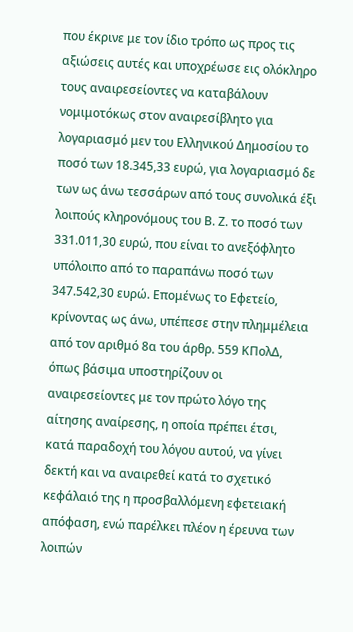που έκρινε με τον ίδιο τρόπο ως προς τις αξιώσεις αυτές και υποχρέωσε εις ολόκληρο τους αναιρεσείοντες να καταβάλουν νομιμοτόκως στον αναιρεσίβλητο για λογαριασμό μεν του Ελληνικού Δημοσίου το ποσό των 18.345,33 ευρώ, για λογαριασμό δε των ως άνω τεσσάρων από τους συνολικά έξι λοιπούς κληρονόμους του Β. Ζ. το ποσό των 331.011,30 ευρώ, που είναι το ανεξόφλητο υπόλοιπο από το παραπάνω ποσό των 347.542,30 ευρώ. Επομένως το Εφετείο, κρίνοντας ως άνω, υπέπεσε στην πλημμέλεια από τον αριθμό 8α του άρθρ. 559 ΚΠολΔ, όπως βάσιμα υποστηρίζουν οι αναιρεσείοντες με τον πρώτο λόγο της αίτησης αναίρεσης, η οποία πρέπει έτσι, κατά παραδοχή του λόγου αυτού, να γίνει δεκτή και να αναιρεθεί κατά το σχετικό κεφάλαιό της η προσβαλλόμενη εφετειακή απόφαση, ενώ παρέλκει πλέον η έρευνα των λοιπών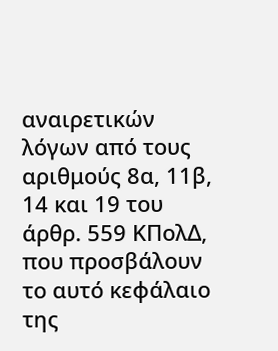αναιρετικών λόγων από τους αριθμούς 8α, 11β, 14 και 19 του άρθρ. 559 ΚΠολΔ, που προσβάλουν το αυτό κεφάλαιο της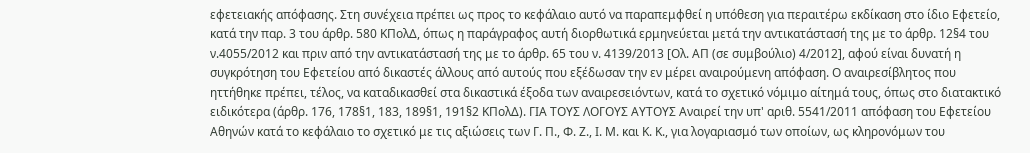εφετειακής απόφασης. Στη συνέχεια πρέπει ως προς το κεφάλαιο αυτό να παραπεμφθεί η υπόθεση για περαιτέρω εκδίκαση στο ίδιο Εφετείο, κατά την παρ. 3 του άρθρ. 580 ΚΠολΔ, όπως η παράγραφος αυτή διορθωτικά ερμηνεύεται μετά την αντικατάστασή της με το άρθρ. 12§4 του ν.4055/2012 και πριν από την αντικατάστασή της με το άρθρ. 65 του ν. 4139/2013 [Ολ. ΑΠ (σε συμβούλιο) 4/2012], αφού είναι δυνατή η συγκρότηση του Εφετείου από δικαστές άλλους από αυτούς που εξέδωσαν την εν μέρει αναιρούμενη απόφαση. Ο αναιρεσίβλητος που ηττήθηκε πρέπει, τέλος, να καταδικασθεί στα δικαστικά έξοδα των αναιρεσειόντων, κατά το σχετικό νόμιμο αίτημά τους, όπως στο διατακτικό ειδικότερα (άρθρ. 176, 178§1, 183, 189§1, 191§2 ΚΠολΔ). ΓΙΑ ΤΟΥΣ ΛΟΓΟΥΣ ΑΥΤΟΥΣ Αναιρεί την υπ' αριθ. 5541/2011 απόφαση του Εφετείου Αθηνών κατά το κεφάλαιο το σχετικό με τις αξιώσεις των Γ. Π., Φ. Ζ., Ι. Μ. και Κ. Κ., για λογαριασμό των οποίων, ως κληρονόμων του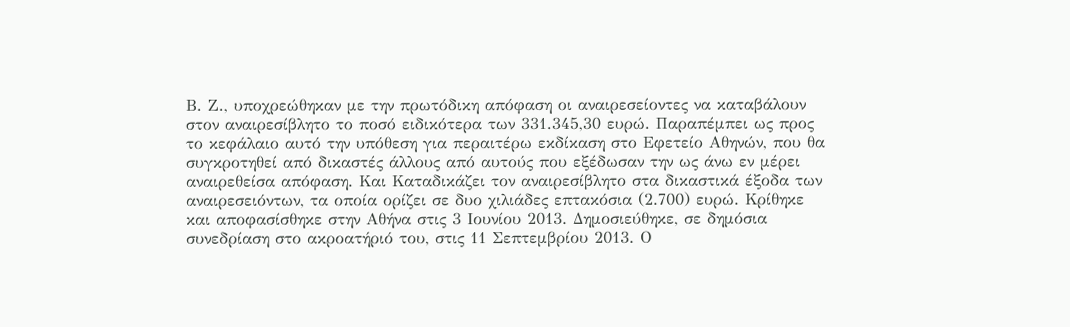Β. Ζ., υποχρεώθηκαν με την πρωτόδικη απόφαση οι αναιρεσείοντες να καταβάλουν στον αναιρεσίβλητο το ποσό ειδικότερα των 331.345,30 ευρώ. Παραπέμπει ως προς το κεφάλαιο αυτό την υπόθεση για περαιτέρω εκδίκαση στο Εφετείο Αθηνών, που θα συγκροτηθεί από δικαστές άλλους από αυτούς που εξέδωσαν την ως άνω εν μέρει αναιρεθείσα απόφαση. Και Καταδικάζει τον αναιρεσίβλητο στα δικαστικά έξοδα των αναιρεσειόντων, τα οποία ορίζει σε δυο χιλιάδες επτακόσια (2.700) ευρώ. Κρίθηκε και αποφασίσθηκε στην Αθήνα στις 3 Ιουνίου 2013. Δημοσιεύθηκε, σε δημόσια συνεδρίαση στο ακροατήριό του, στις 11 Σεπτεμβρίου 2013. Ο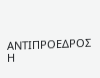ΑΝΤΙΠΡΟΕΔΡΟΣ Η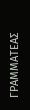ΓΡΑΜΜΑΤΕΑΣ